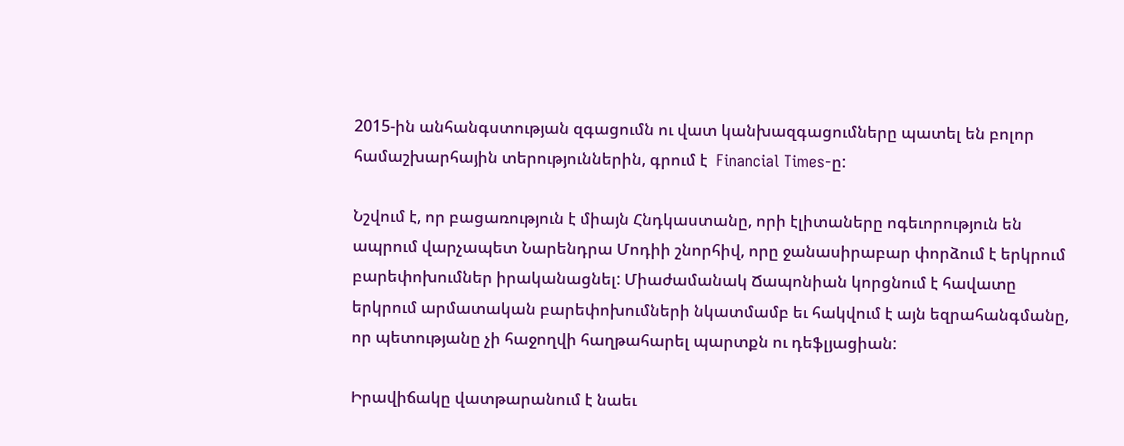2015-ին անհանգստության զգացումն ու վատ կանխազգացումները պատել են բոլոր համաշխարհային տերություններին, գրում է  Financial Times-ը:

Նշվում է, որ բացառություն է միայն Հնդկաստանը, որի էլիտաները ոգեւորություն են ապրում վարչապետ Նարենդրա Մոդիի շնորհիվ, որը ջանասիրաբար փորձում է երկրում բարեփոխումներ իրականացնել: Միաժամանակ Ճապոնիան կորցնում է հավատը երկրում արմատական բարեփոխումների նկատմամբ եւ հակվում է այն եզրահանգմանը, որ պետությանը չի հաջողվի հաղթահարել պարտքն ու դեֆլյացիան:

Իրավիճակը վատթարանում է նաեւ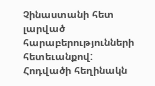Չինաստանի հետ լարված հարաբերությունների հետեւանքով: Հոդվածի հեղինակն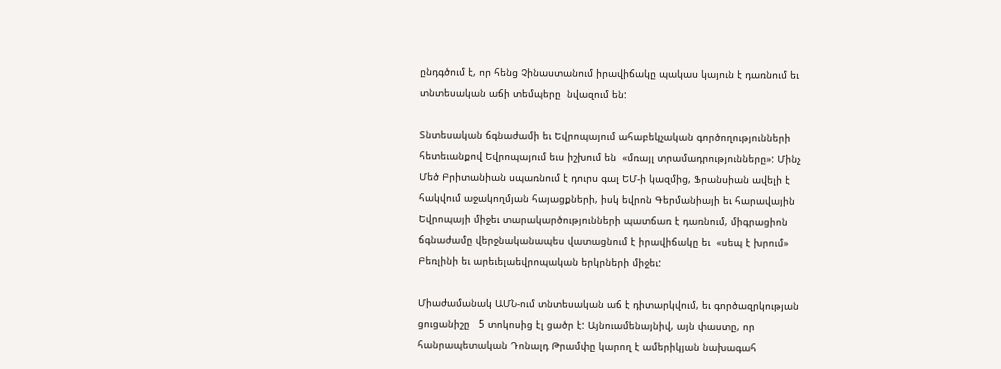ընդգծում է, որ հենց Չինաստանում իրավիճակը պակաս կայուն է դառնում եւ տնտեսական աճի տեմպերը  նվազում են:

Տնտեսական ճգնաժամի եւ Եվրոպայում ահաբեկչական գործողությունների հետեւանքով Եվրոպայում եւս իշխում են  «մռայլ տրամադրությունները»: Մինչ Մեծ Բրիտանիան սպառնում է դուրս գալ ԵՄ-ի կազմից, Ֆրանսիան ավելի է հակվում աջակողմյան հայացքների, իսկ եվրոն Գերմանիայի եւ հարավային Եվրոպայի միջեւ տարակարծությունների պատճառ է դառնում, միգրացիոն ճգնաժամը վերջնականապես վատացնում է իրավիճակը եւ  «սեպ է խրում» Բեռլինի եւ արեւելաեվրոպական երկրների միջեւ:

Միաժամանակ ԱՄՆ-ում տնտեսական աճ է դիտարկվում, եւ գործազրկության ցուցանիշը   5 տոկոսից էլ ցածր է: Այնուամենայնիվ, այն փաստը, որ հանրապետական Դոնալդ Թրամփը կարող է ամերիկյան նախագահ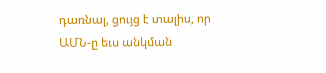դառնալ, ցույց է տալիս, որ ԱՄՆ-ը եւս անկման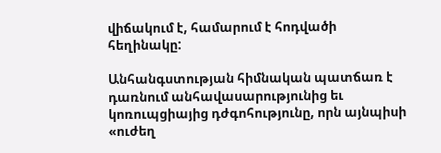վիճակում է, համարում է հոդվածի հեղինակը:

Անհանգստության հիմնական պատճառ է դառնում անհավասարությունից եւ կոռուպցիայից դժգոհությունը, որն այնպիսի  «ուժեղ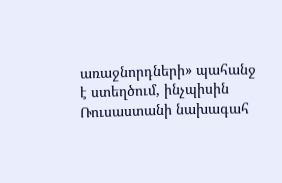առաջնորդների» պահանջ է ստեղծում, ինչպիսին Ռուսաստանի նախագահ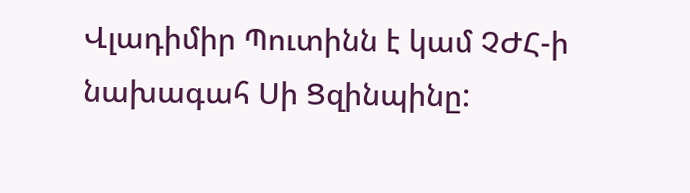Վլադիմիր Պուտինն է կամ ՉԺՀ-ի նախագահ Սի Ցզինպինը: